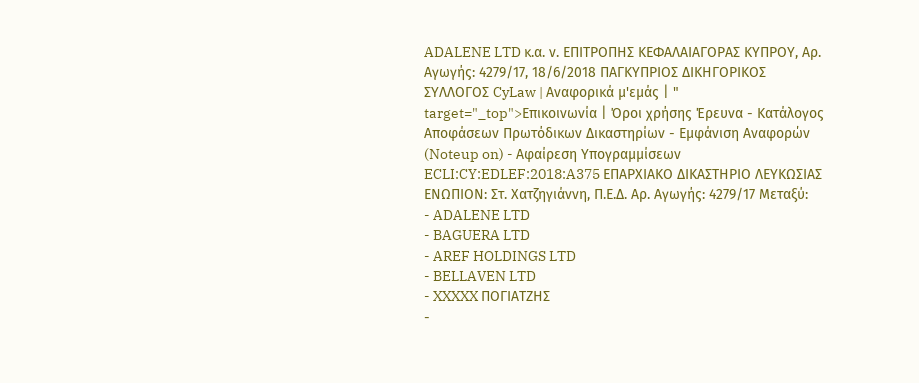ADALENE LTD κ.α. ν. ΕΠΙΤΡΟΠΗΣ ΚΕΦΑΛΑΙΑΓΟΡΑΣ ΚΥΠΡΟΥ, Αρ. Αγωγής: 4279/17, 18/6/2018 ΠΑΓΚΥΠΡΙΟΣ ΔΙΚΗΓΟΡΙΚΟΣ ΣΥΛΛΟΓΟΣ CyLaw | Αναφορικά μ'εμάς | " target="_top">Επικοινωνία | Όροι χρήσης Έρευνα - Κατάλογος Αποφάσεων Πρωτόδικων Δικαστηρίων - Εμφάνιση Αναφορών (Noteup on) - Αφαίρεση Υπογραμμίσεων ECLI:CY:EDLEF:2018:A375 ΕΠΑΡΧΙΑΚΟ ΔΙΚΑΣΤΗΡΙΟ ΛΕΥΚΩΣΙΑΣ ΕΝΩΠΙΟΝ: Στ. Χατζηγιάννη, Π.Ε.Δ. Αρ. Αγωγής: 4279/17 Μεταξύ:
- ADALENE LTD
- BAGUERA LTD
- AREF HOLDINGS LTD
- BELLAVEN LTD
- XXXXX ΠΟΓΙΑΤΖΗΣ
-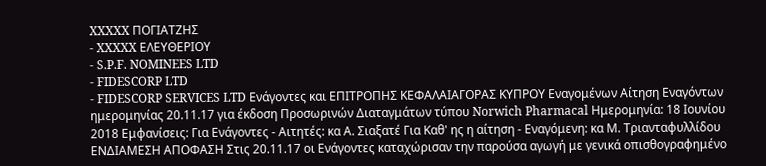XXXXX ΠΟΓΙΑΤΖΗΣ
- XXXXX ΕΛΕΥΘΕΡΙΟΥ
- S.P.F. NOMINEES LTD
- FIDESCORP LTD
- FIDESCORP SERVICES LTD Ενάγοντες και ΕΠΙΤΡΟΠΗΣ ΚΕΦΑΛΑΙΑΓΟΡΑΣ ΚΥΠΡΟΥ Εναγομένων Αίτηση Εναγόντων ημερομηνίας 20.11.17 για έκδοση Προσωρινών Διαταγμάτων τύπου Norwich Pharmacal Ημερομηνία: 18 Ιουνίου 2018 Εμφανίσεις: Για Ενάγοντες - Αιτητές: κα Α. Σιαξατέ Για Καθ' ης η αίτηση - Εναγόμενη: κα Μ. Τριανταφυλλίδου ΕΝΔΙΑΜΕΣΗ ΑΠΟΦΑΣΗ Στις 20.11.17 οι Ενάγοντες καταχώρισαν την παρούσα αγωγή με γενικά οπισθογραφημένο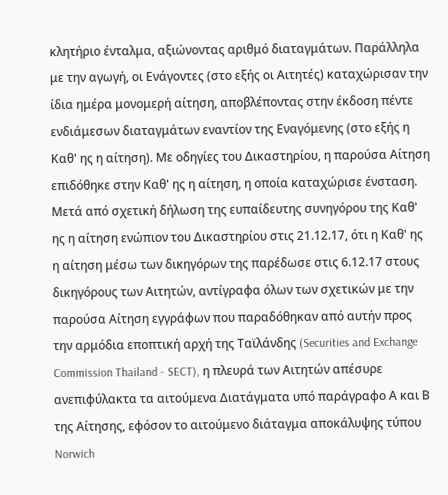κλητήριο ένταλμα, αξιώνοντας αριθμό διαταγμάτων. Παράλληλα με την αγωγή, οι Ενάγοντες (στο εξής οι Αιτητές) καταχώρισαν την ίδια ημέρα μονομερή αίτηση, αποβλέποντας στην έκδοση πέντε ενδιάμεσων διαταγμάτων εναντίον της Εναγόμενης (στο εξής η Καθ' ης η αίτηση). Με οδηγίες του Δικαστηρίου, η παρούσα Αίτηση επιδόθηκε στην Καθ' ης η αίτηση, η οποία καταχώρισε ένσταση. Μετά από σχετική δήλωση της ευπαίδευτης συνηγόρου της Καθ' ης η αίτηση ενώπιον του Δικαστηρίου στις 21.12.17, ότι η Καθ' ης η αίτηση μέσω των δικηγόρων της παρέδωσε στις 6.12.17 στους δικηγόρους των Αιτητών, αντίγραφα όλων των σχετικών με την παρούσα Αίτηση εγγράφων που παραδόθηκαν από αυτήν προς την αρμόδια εποπτική αρχή της Ταϊλάνδης (Securities and Exchange Commission Thailand - SECT), η πλευρά των Αιτητών απέσυρε ανεπιφύλακτα τα αιτούμενα Διατάγματα υπό παράγραφο Α και Β της Αίτησης, εφόσον το αιτούμενο διάταγμα αποκάλυψης τύπου Norwich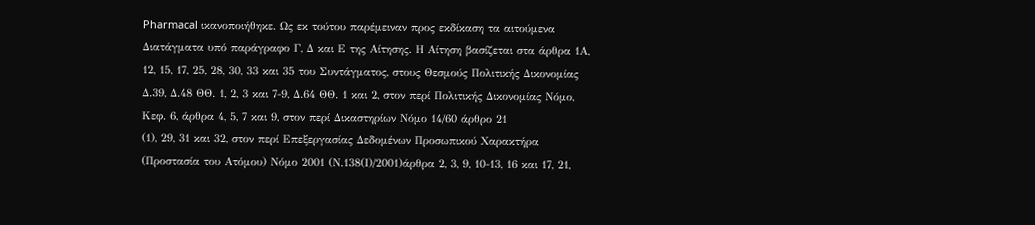Pharmacal ικανοποιήθηκε. Ως εκ τούτου παρέμειναν προς εκδίκαση τα αιτούμενα Διατάγματα υπό παράγραφο Γ, Δ και Ε της Αίτησης. Η Αίτηση βασίζεται στα άρθρα 1Α, 12, 15, 17, 25, 28, 30, 33 και 35 του Συντάγματος, στους Θεσμούς Πολιτικής Δικονομίας Δ.39, Δ.48 ΘΘ. 1, 2, 3 και 7-9, Δ.64 ΘΘ. 1 και 2, στον περί Πολιτικής Δικονομίας Νόμο, Κεφ. 6, άρθρα 4, 5, 7 και 9, στον περί Δικαστηρίων Νόμο 14/60 άρθρο 21
(1), 29, 31 και 32, στον περί Επεξεργασίας Δεδομένων Προσωπικού Χαρακτήρα (Προστασία του Ατόμου) Νόμο 2001 (Ν.138(Ι)/2001)άρθρα 2, 3, 9, 10-13, 16 και 17, 21,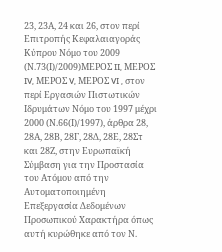23, 23Α, 24 και 26, στον περί Επιτροπής Κεφαλαιαγοράς Κύπρου Νόμο του 2009 (Ν.73(Ι)/2009)ΜΕΡΟΣ II, ΜΕΡΟΣ IV, ΜΕΡΟΣ V, ΜΕΡΟΣ VI , στον περί Εργασιών Πιστωτικών Ιδρυμάτων Νόμο του 1997 μέχρι 2000 (Ν.66(Ι)/1997), άρθρα 28, 28Α, 28Β, 28Γ, 28Δ, 28Ε, 28Στ και 28Ζ, στην Ευρωπαϊκή Σύμβαση για την Προστασία του Ατόμου από την Αυτοματοποιημένη Επεξεργασία Δεδομένων Προσωπικού Χαρακτήρα όπως αυτή κυρώθηκε από τον Ν.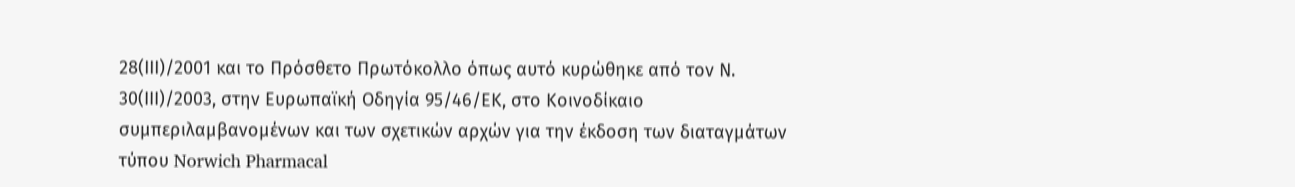28(ΙΙΙ)/2001 και το Πρόσθετο Πρωτόκολλο όπως αυτό κυρώθηκε από τον Ν. 30(ΙΙΙ)/2003, στην Ευρωπαϊκή Οδηγία 95/46/ΕΚ, στο Κοινοδίκαιο συμπεριλαμβανομένων και των σχετικών αρχών για την έκδοση των διαταγμάτων τύπου Norwich Pharmacal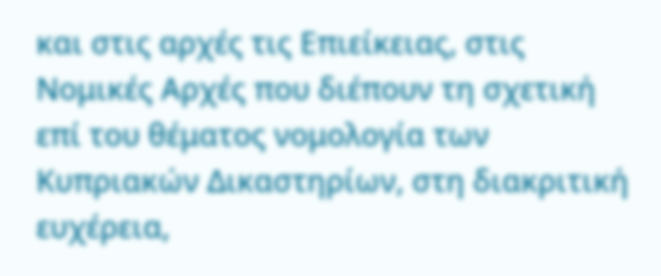και στις αρχές τις Επιείκειας, στις Νομικές Αρχές που διέπουν τη σχετική επί του θέματος νομολογία των Κυπριακών Δικαστηρίων, στη διακριτική ευχέρεια,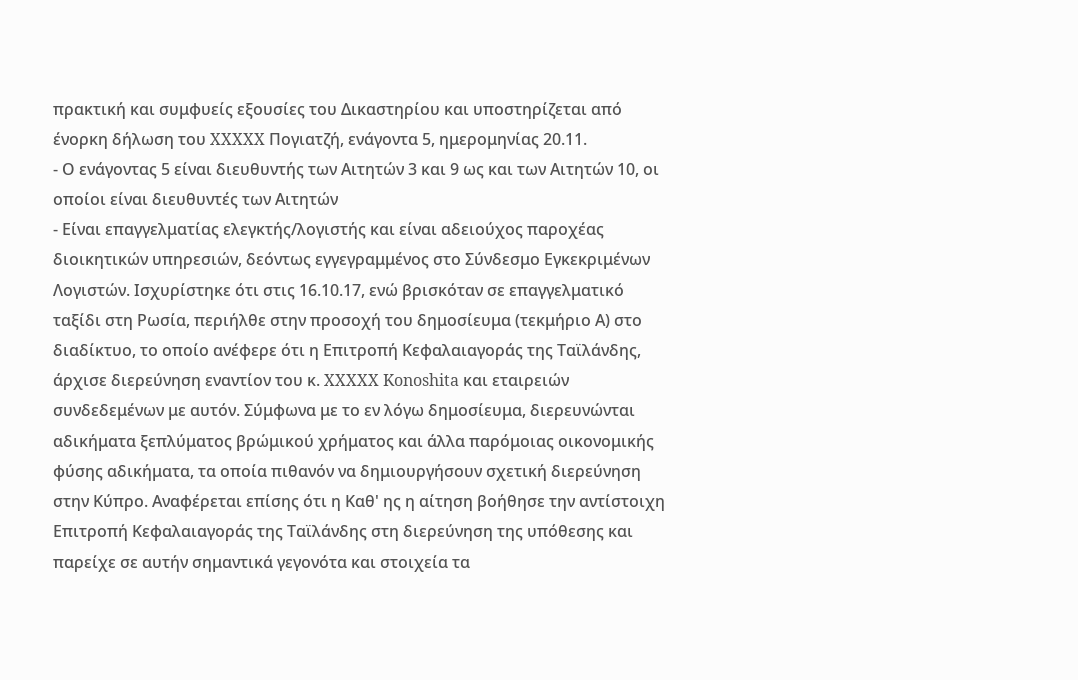πρακτική και συμφυείς εξουσίες του Δικαστηρίου και υποστηρίζεται από ένορκη δήλωση του XXXXX Πογιατζή, ενάγοντα 5, ημερομηνίας 20.11.
- Ο ενάγοντας 5 είναι διευθυντής των Αιτητών 3 και 9 ως και των Αιτητών 10, οι οποίοι είναι διευθυντές των Αιτητών
- Είναι επαγγελματίας ελεγκτής/λογιστής και είναι αδειούχος παροχέας διοικητικών υπηρεσιών, δεόντως εγγεγραμμένος στο Σύνδεσμο Εγκεκριμένων Λογιστών. Ισχυρίστηκε ότι στις 16.10.17, ενώ βρισκόταν σε επαγγελματικό ταξίδι στη Ρωσία, περιήλθε στην προσοχή του δημοσίευμα (τεκμήριο Α) στο διαδίκτυο, το οποίο ανέφερε ότι η Επιτροπή Κεφαλαιαγοράς της Ταϊλάνδης, άρχισε διερεύνηση εναντίον του κ. XXXXX Konoshita και εταιρειών συνδεδεμένων με αυτόν. Σύμφωνα με το εν λόγω δημοσίευμα, διερευνώνται αδικήματα ξεπλύματος βρώμικού χρήματος και άλλα παρόμοιας οικονομικής φύσης αδικήματα, τα οποία πιθανόν να δημιουργήσουν σχετική διερεύνηση στην Κύπρο. Αναφέρεται επίσης ότι η Καθ' ης η αίτηση βοήθησε την αντίστοιχη Επιτροπή Κεφαλαιαγοράς της Ταϊλάνδης στη διερεύνηση της υπόθεσης και παρείχε σε αυτήν σημαντικά γεγονότα και στοιχεία τα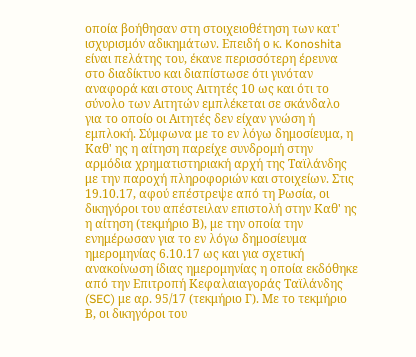οποία βοήθησαν στη στοιχειοθέτηση των κατ' ισχυρισμόν αδικημάτων. Επειδή ο κ. Konoshita είναι πελάτης του, έκανε περισσότερη έρευνα στο διαδίκτυο και διαπίστωσε ότι γινόταν αναφορά και στους Αιτητές 10 ως και ότι το σύνολο των Αιτητών εμπλέκεται σε σκάνδαλο για το οποίο οι Αιτητές δεν είχαν γνώση ή εμπλοκή. Σύμφωνα με το εν λόγω δημοσίευμα, η Καθ' ης η αίτηση παρείχε συνδρομή στην αρμόδια χρηματιστηριακή αρχή της Ταϊλάνδης με την παροχή πληροφοριών και στοιχείων. Στις 19.10.17, αφού επέστρεψε από τη Ρωσία, οι δικηγόροι του απέστειλαν επιστολή στην Καθ' ης η αίτηση (τεκμήριο Β), με την οποία την ενημέρωσαν για το εν λόγω δημοσίευμα ημερομηνίας 6.10.17 ως και για σχετική ανακοίνωση ίδιας ημερομηνίας η οποία εκδόθηκε από την Επιτροπή Κεφαλαιαγοράς Ταϊλάνδης (SEC) με αρ. 95/17 (τεκμήριο Γ). Με το τεκμήριο Β, οι δικηγόροι του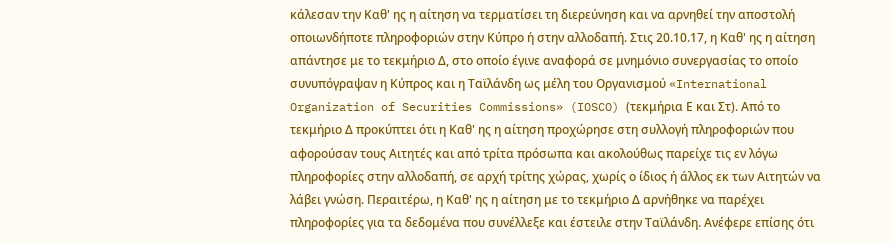κάλεσαν την Καθ' ης η αίτηση να τερματίσει τη διερεύνηση και να αρνηθεί την αποστολή οποιωνδήποτε πληροφοριών στην Κύπρο ή στην αλλοδαπή. Στις 20.10.17, η Καθ' ης η αίτηση απάντησε με το τεκμήριο Δ, στο οποίο έγινε αναφορά σε μνημόνιο συνεργασίας το οποίο συνυπόγραψαν η Κύπρος και η Ταϊλάνδη ως μέλη του Οργανισμού «International Organization of Securities Commissions» (IOSCO) (τεκμήρια Ε και Στ). Από το τεκμήριο Δ προκύπτει ότι η Καθ' ης η αίτηση προχώρησε στη συλλογή πληροφοριών που αφορούσαν τους Αιτητές και από τρίτα πρόσωπα και ακολούθως παρείχε τις εν λόγω πληροφορίες στην αλλοδαπή, σε αρχή τρίτης χώρας, χωρίς ο ίδιος ή άλλος εκ των Αιτητών να λάβει γνώση. Περαιτέρω, η Καθ' ης η αίτηση με το τεκμήριο Δ αρνήθηκε να παρέχει πληροφορίες για τα δεδομένα που συνέλλεξε και έστειλε στην Ταϊλάνδη. Ανέφερε επίσης ότι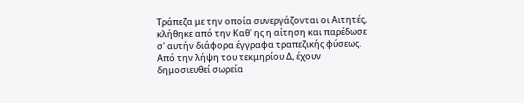Τράπεζα με την οποία συνεργάζονται οι Αιτητές, κλήθηκε από την Καθ' ης η αίτηση και παρέδωσε σ' αυτήν διάφορα έγγραφα τραπεζικής φύσεως. Από την λήψη του τεκμηρίου Δ, έχουν δημοσιευθεί σωρεία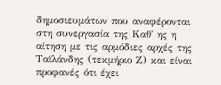δημοσιευμάτων που αναφέρονται στη συνεργασία της Καθ' ης η αίτηση με τις αρμόδιες αρχές της Ταϊλάνδης (τεκμήριο Ζ) και είναι προφανές ότι έχει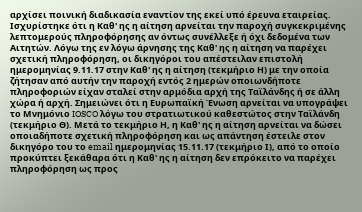αρχίσει ποινική διαδικασία εναντίον της εκεί υπό έρευνα εταιρείας. Ισχυρίστηκε ότι η Καθ' ης η αίτηση αρνείται την παροχή συγκεκριμένης λεπτομερούς πληροφόρησης αν όντως συνέλλεξε ή όχι δεδομένα των Αιτητών. Λόγω της εν λόγω άρνησης της Καθ' ης η αίτηση να παρέχει σχετική πληροφόρηση, οι δικηγόροι του απέστειλαν επιστολή ημερομηνίας 9.11.17 στην Καθ' ης η αίτηση (τεκμήριο Η) με την οποία ζήτησαν από αυτήν την παροχή εντός 2 ημερών οποιωνδήποτε πληροφοριών είχαν σταλεί στην αρμόδια αρχή της Ταϊλάνδης ή σε άλλη χώρα ή αρχή. Σημειώνει ότι η Ευρωπαϊκή Ένωση αρνείται να υπογράψει το Μνημόνιο IOSCO λόγω του στρατιωτικού καθεστώτος στην Ταϊλάνδη (τεκμήριο Θ). Μετά το τεκμήριο Η, η Καθ' ης η αίτηση αρνείται να δώσει οποιαδήποτε σχετική πληροφόρηση και ως απάντηση έστειλε στον δικηγόρο του το email ημερομηνίας 15.11.17 (τεκμήριο Ι), από το οποίο προκύπτει ξεκάθαρα ότι η Καθ' ης η αίτηση δεν επρόκειτο να παρέχει πληροφόρηση ως προς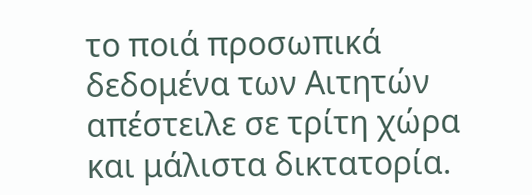το ποιά προσωπικά δεδομένα των Αιτητών απέστειλε σε τρίτη χώρα και μάλιστα δικτατορία.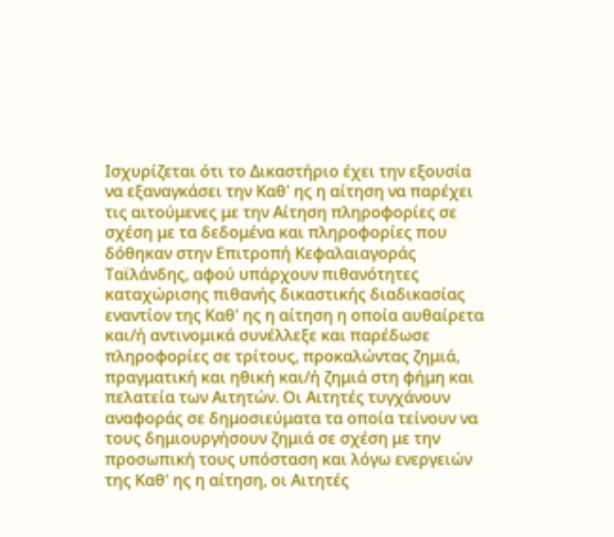Ισχυρίζεται ότι το Δικαστήριο έχει την εξουσία να εξαναγκάσει την Καθ' ης η αίτηση να παρέχει τις αιτούμενες με την Αίτηση πληροφορίες σε σχέση με τα δεδομένα και πληροφορίες που δόθηκαν στην Επιτροπή Κεφαλαιαγοράς Ταϊλάνδης, αφού υπάρχουν πιθανότητες καταχώρισης πιθανής δικαστικής διαδικασίας εναντίον της Καθ' ης η αίτηση η οποία αυθαίρετα και/ή αντινομικά συνέλλεξε και παρέδωσε πληροφορίες σε τρίτους, προκαλώντας ζημιά, πραγματική και ηθική και/ή ζημιά στη φήμη και πελατεία των Αιτητών. Οι Αιτητές τυγχάνουν αναφοράς σε δημοσιεύματα τα οποία τείνουν να τους δημιουργήσουν ζημιά σε σχέση με την προσωπική τους υπόσταση και λόγω ενεργειών της Καθ' ης η αίτηση, οι Αιτητές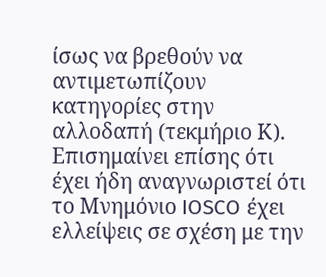ίσως να βρεθούν να αντιμετωπίζουν κατηγορίες στην αλλοδαπή (τεκμήριο Κ). Επισημαίνει επίσης ότι έχει ήδη αναγνωριστεί ότι το Μνημόνιο IOSCO έχει ελλείψεις σε σχέση με την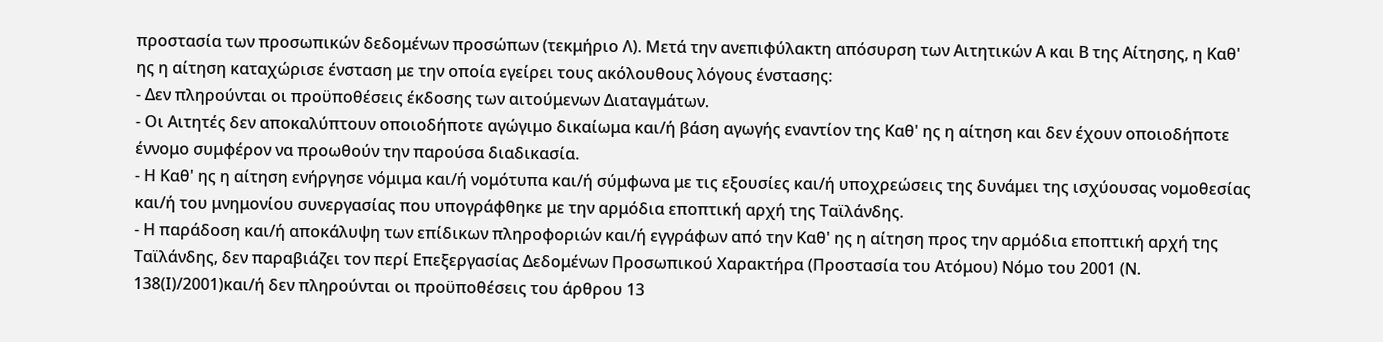προστασία των προσωπικών δεδομένων προσώπων (τεκμήριο Λ). Μετά την ανεπιφύλακτη απόσυρση των Αιτητικών Α και Β της Αίτησης, η Καθ' ης η αίτηση καταχώρισε ένσταση με την οποία εγείρει τους ακόλουθους λόγους ένστασης:
- Δεν πληρούνται οι προϋποθέσεις έκδοσης των αιτούμενων Διαταγμάτων.
- Οι Αιτητές δεν αποκαλύπτουν οποιοδήποτε αγώγιμο δικαίωμα και/ή βάση αγωγής εναντίον της Καθ' ης η αίτηση και δεν έχουν οποιοδήποτε έννομο συμφέρον να προωθούν την παρούσα διαδικασία.
- Η Καθ' ης η αίτηση ενήργησε νόμιμα και/ή νομότυπα και/ή σύμφωνα με τις εξουσίες και/ή υποχρεώσεις της δυνάμει της ισχύουσας νομοθεσίας και/ή του μνημονίου συνεργασίας που υπογράφθηκε με την αρμόδια εποπτική αρχή της Ταϊλάνδης.
- Η παράδοση και/ή αποκάλυψη των επίδικων πληροφοριών και/ή εγγράφων από την Καθ' ης η αίτηση προς την αρμόδια εποπτική αρχή της Ταϊλάνδης, δεν παραβιάζει τον περί Επεξεργασίας Δεδομένων Προσωπικού Χαρακτήρα (Προστασία του Ατόμου) Νόμο του 2001 (Ν. 138(Ι)/2001)και/ή δεν πληρούνται οι προϋποθέσεις του άρθρου 13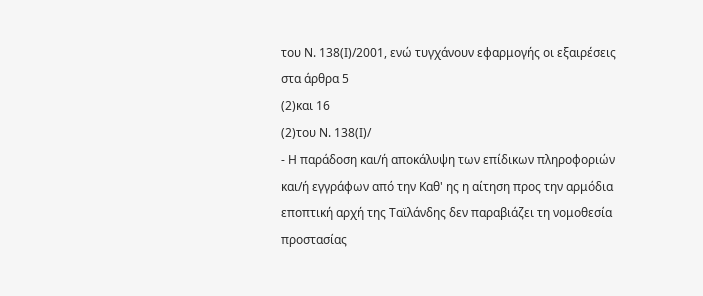του Ν. 138(Ι)/2001, ενώ τυγχάνουν εφαρμογής οι εξαιρέσεις στα άρθρα 5
(2)και 16
(2)του Ν. 138(Ι)/
- Η παράδοση και/ή αποκάλυψη των επίδικων πληροφοριών και/ή εγγράφων από την Καθ' ης η αίτηση προς την αρμόδια εποπτική αρχή της Ταϊλάνδης δεν παραβιάζει τη νομοθεσία προστασίας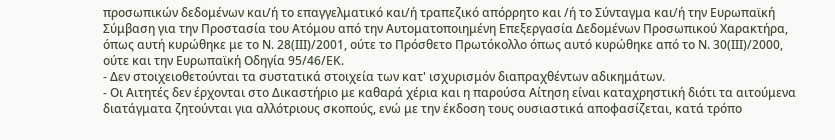προσωπικών δεδομένων και/ή το επαγγελματικό και/ή τραπεζικό απόρρητο και /ή το Σύνταγμα και/ή την Ευρωπαϊκή Σύμβαση για την Προστασία του Ατόμου από την Αυτοματοποιημένη Επεξεργασία Δεδομένων Προσωπικού Χαρακτήρα, όπως αυτή κυρώθηκε με το Ν. 28(ΙΙΙ)/2001, ούτε το Πρόσθετο Πρωτόκολλο όπως αυτό κυρώθηκε από το Ν. 30(ΙΙΙ)/2000, ούτε και την Ευρωπαϊκή Οδηγία 95/46/ΕΚ.
- Δεν στοιχειοθετούνται τα συστατικά στοιχεία των κατ' ισχυρισμόν διαπραχθέντων αδικημάτων.
- Οι Αιτητές δεν έρχονται στο Δικαστήριο με καθαρά χέρια και η παρούσα Αίτηση είναι καταχρηστική διότι τα αιτούμενα διατάγματα ζητούνται για αλλότριους σκοπούς, ενώ με την έκδοση τους ουσιαστικά αποφασίζεται, κατά τρόπο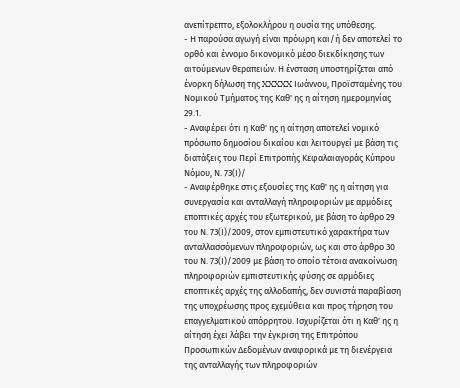ανεπίτρεπτο, εξολοκλήρου η ουσία της υπόθεσης.
- Η παρούσα αγωγή είναι πρόωρη και/ή δεν αποτελεί το ορθό και έννομο δικονομικό μέσο διεκδίκησης των αιτούμενων θεραπειών. Η ένσταση υποστηρίζεται από ένορκη δήλωση της XXXXX Ιωάννου, Προϊσταμένης του Νομικού Τμήματος της Καθ' ης η αίτηση ημερομηνίας 29.1.
- Αναφέρει ότι η Καθ' ης η αίτηση αποτελεί νομικό πρόσωπο δημοσίου δικαίου και λειτουργεί με βάση τις διατάξεις του Περί Επιτροπής Κεφαλαιαγοράς Κύπρου Νόμου, Ν. 73(Ι)/
- Αναφέρθηκε στις εξουσίες της Καθ' ης η αίτηση για συνεργασία και ανταλλαγή πληροφοριών με αρμόδιες εποπτικές αρχές του εξωτερικού, με βάση το άρθρο 29 του Ν. 73(Ι)/2009, στον εμπιστευτικό χαρακτήρα των ανταλλασσόμενων πληροφοριών, ως και στο άρθρο 30 του Ν. 73(Ι)/2009 με βάση το οποίο τέτοια ανακοίνωση πληροφοριών εμπιστευτικής φύσης σε αρμόδιες εποπτικές αρχές της αλλοδαπής, δεν συνιστά παραβίαση της υποχρέωσης προς εχεμύθεια και προς τήρηση του επαγγελματικού απόρρητου. Ισχυρίζεται ότι η Καθ' ης η αίτηση έχει λάβει την έγκριση της Επιτρόπου Προσωπικών Δεδομένων αναφορικά με τη διενέργεια της ανταλλαγής των πληροφοριών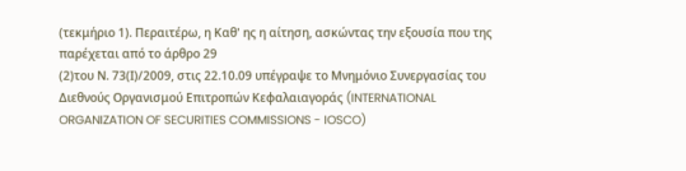(τεκμήριο 1). Περαιτέρω, η Καθ' ης η αίτηση, ασκώντας την εξουσία που της παρέχεται από το άρθρο 29
(2)του Ν. 73(Ι)/2009, στις 22.10.09 υπέγραψε το Μνημόνιο Συνεργασίας του Διεθνούς Οργανισμού Επιτροπών Κεφαλαιαγοράς (INTERNATIONAL ORGANIZATION OF SECURITIES COMMISSIONS - IOSCO)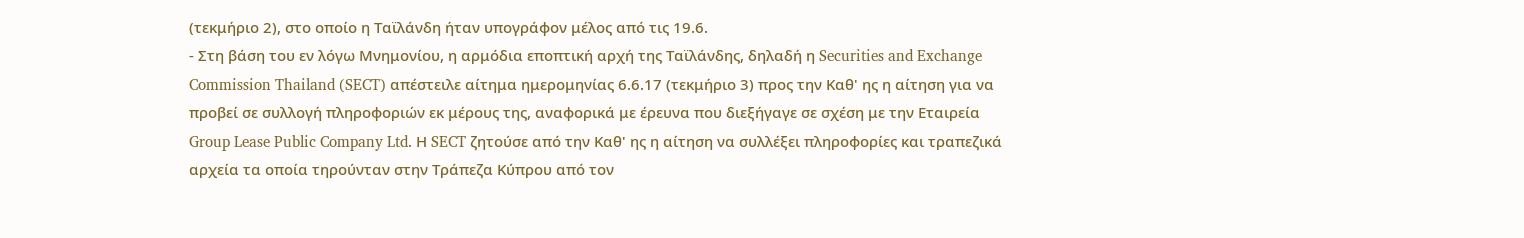(τεκμήριο 2), στο οποίο η Ταϊλάνδη ήταν υπογράφον μέλος από τις 19.6.
- Στη βάση του εν λόγω Μνημονίου, η αρμόδια εποπτική αρχή της Ταϊλάνδης, δηλαδή η Securities and Exchange Commission Thailand (SECT) απέστειλε αίτημα ημερομηνίας 6.6.17 (τεκμήριο 3) προς την Καθ' ης η αίτηση για να προβεί σε συλλογή πληροφοριών εκ μέρους της, αναφορικά με έρευνα που διεξήγαγε σε σχέση με την Εταιρεία Group Lease Public Company Ltd. Η SECT ζητούσε από την Καθ' ης η αίτηση να συλλέξει πληροφορίες και τραπεζικά αρχεία τα οποία τηρούνταν στην Τράπεζα Κύπρου από τον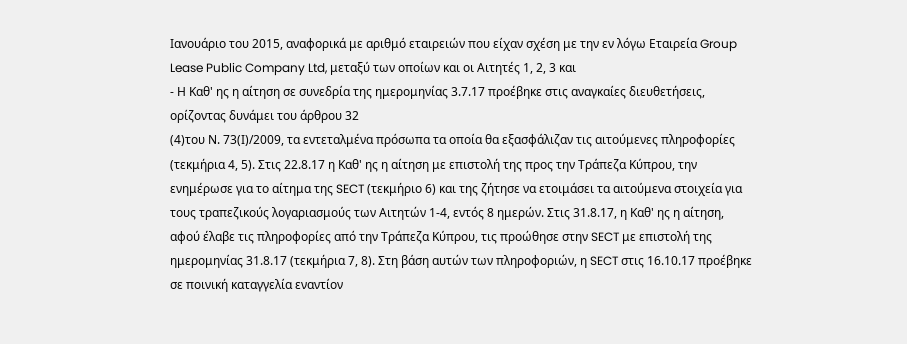Ιανουάριο του 2015, αναφορικά με αριθμό εταιρειών που είχαν σχέση με την εν λόγω Εταιρεία Group Lease Public Company Ltd, μεταξύ των οποίων και οι Αιτητές 1, 2, 3 και
- Η Καθ' ης η αίτηση σε συνεδρία της ημερομηνίας 3.7.17 προέβηκε στις αναγκαίες διευθετήσεις, ορίζοντας δυνάμει του άρθρου 32
(4)του Ν. 73(Ι)/2009, τα εντεταλμένα πρόσωπα τα οποία θα εξασφάλιζαν τις αιτούμενες πληροφορίες (τεκμήρια 4, 5). Στις 22.8.17 η Καθ' ης η αίτηση με επιστολή της προς την Τράπεζα Κύπρου, την ενημέρωσε για το αίτημα της SECT (τεκμήριο 6) και της ζήτησε να ετοιμάσει τα αιτούμενα στοιχεία για τους τραπεζικούς λογαριασμούς των Αιτητών 1-4, εντός 8 ημερών. Στις 31.8.17, η Καθ' ης η αίτηση, αφού έλαβε τις πληροφορίες από την Τράπεζα Κύπρου, τις προώθησε στην SECT με επιστολή της ημερομηνίας 31.8.17 (τεκμήρια 7, 8). Στη βάση αυτών των πληροφοριών, η SECT στις 16.10.17 προέβηκε σε ποινική καταγγελία εναντίον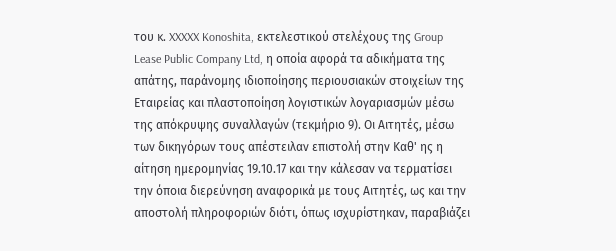του κ. XXXXX Konoshita, εκτελεστικού στελέχους της Group Lease Public Company Ltd, η οποία αφορά τα αδικήματα της απάτης, παράνομης ιδιοποίησης περιουσιακών στοιχείων της Εταιρείας και πλαστοποίηση λογιστικών λογαριασμών μέσω της απόκρυψης συναλλαγών (τεκμήριο 9). Οι Αιτητές, μέσω των δικηγόρων τους απέστειλαν επιστολή στην Καθ' ης η αίτηση ημερομηνίας 19.10.17 και την κάλεσαν να τερματίσει την όποια διερεύνηση αναφορικά με τους Αιτητές, ως και την αποστολή πληροφοριών διότι, όπως ισχυρίστηκαν, παραβιάζει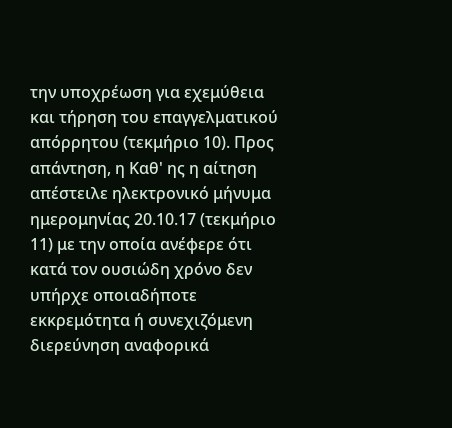την υποχρέωση για εχεμύθεια και τήρηση του επαγγελματικού απόρρητου (τεκμήριο 10). Προς απάντηση, η Καθ' ης η αίτηση απέστειλε ηλεκτρονικό μήνυμα ημερομηνίας 20.10.17 (τεκμήριο 11) με την οποία ανέφερε ότι κατά τον ουσιώδη χρόνο δεν υπήρχε οποιαδήποτε εκκρεμότητα ή συνεχιζόμενη διερεύνηση αναφορικά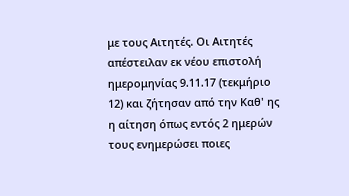με τους Αιτητές. Οι Αιτητές απέστειλαν εκ νέου επιστολή ημερομηνίας 9.11.17 (τεκμήριο 12) και ζήτησαν από την Καθ' ης η αίτηση όπως εντός 2 ημερών τους ενημερώσει ποιες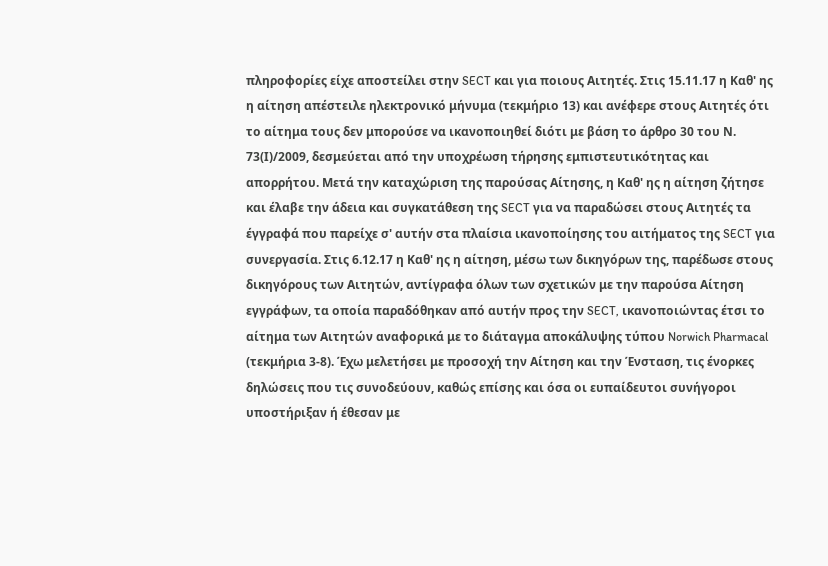πληροφορίες είχε αποστείλει στην SECT και για ποιους Αιτητές. Στις 15.11.17 η Καθ' ης η αίτηση απέστειλε ηλεκτρονικό μήνυμα (τεκμήριο 13) και ανέφερε στους Αιτητές ότι το αίτημα τους δεν μπορούσε να ικανοποιηθεί διότι με βάση το άρθρο 30 του Ν. 73(Ι)/2009, δεσμεύεται από την υποχρέωση τήρησης εμπιστευτικότητας και απορρήτου. Μετά την καταχώριση της παρούσας Αίτησης, η Καθ' ης η αίτηση ζήτησε και έλαβε την άδεια και συγκατάθεση της SECT για να παραδώσει στους Αιτητές τα έγγραφά που παρείχε σ' αυτήν στα πλαίσια ικανοποίησης του αιτήματος της SECT για συνεργασία. Στις 6.12.17 η Καθ' ης η αίτηση, μέσω των δικηγόρων της, παρέδωσε στους δικηγόρους των Αιτητών, αντίγραφα όλων των σχετικών με την παρούσα Αίτηση εγγράφων, τα οποία παραδόθηκαν από αυτήν προς την SECT, ικανοποιώντας έτσι το αίτημα των Αιτητών αναφορικά με το διάταγμα αποκάλυψης τύπου Norwich Pharmacal (τεκμήρια 3-8). Έχω μελετήσει με προσοχή την Αίτηση και την Ένσταση, τις ένορκες δηλώσεις που τις συνοδεύουν, καθώς επίσης και όσα οι ευπαίδευτοι συνήγοροι υποστήριξαν ή έθεσαν με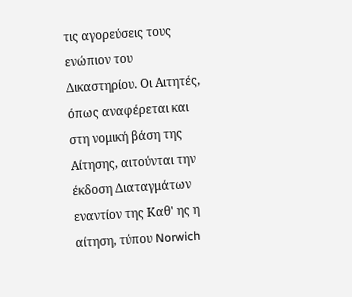τις αγορεύσεις τους ενώπιον του Δικαστηρίου. Οι Αιτητές, όπως αναφέρεται και στη νομική βάση της Αίτησης, αιτούνται την έκδοση Διαταγμάτων εναντίον της Καθ' ης η αίτηση, τύπου Norwich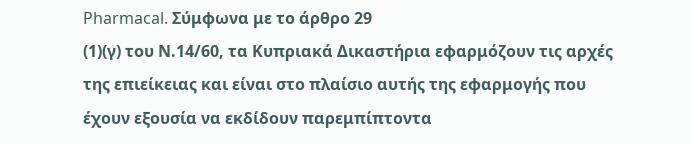Pharmacal. Σύμφωνα με το άρθρο 29
(1)(γ) του Ν.14/60, τα Κυπριακά Δικαστήρια εφαρμόζουν τις αρχές της επιείκειας και είναι στο πλαίσιο αυτής της εφαρμογής που έχουν εξουσία να εκδίδουν παρεμπίπτοντα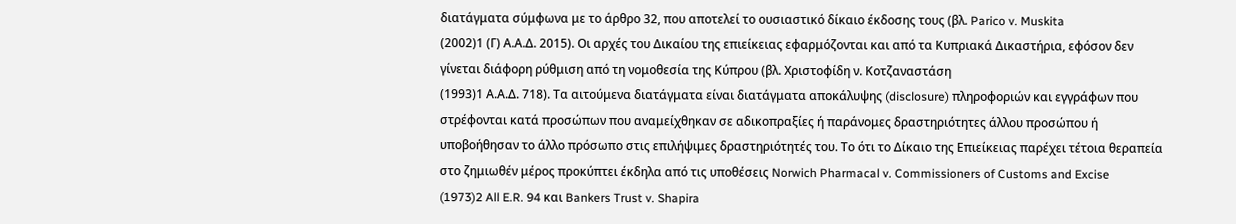διατάγματα σύμφωνα με το άρθρο 32, που αποτελεί το ουσιαστικό δίκαιο έκδοσης τους (βλ. Parico v. Muskita
(2002)1 (Γ) Α.Α.Δ. 2015). Οι αρχές του Δικαίου της επιείκειας εφαρμόζονται και από τα Κυπριακά Δικαστήρια, εφόσον δεν γίνεται διάφορη ρύθμιση από τη νομοθεσία της Κύπρου (βλ. Χριστοφίδη ν. Κοτζαναστάση
(1993)1 Α.Α.Δ. 718). Τα αιτούμενα διατάγματα είναι διατάγματα αποκάλυψης (disclosure) πληροφοριών και εγγράφων που στρέφονται κατά προσώπων που αναμείχθηκαν σε αδικοπραξίες ή παράνομες δραστηριότητες άλλου προσώπου ή υποβοήθησαν το άλλο πρόσωπο στις επιλήψιμες δραστηριότητές του. Το ότι το Δίκαιο της Επιείκειας παρέχει τέτοια θεραπεία στο ζημιωθέν μέρος προκύπτει έκδηλα από τις υποθέσεις Norwich Pharmacal v. Commissioners of Customs and Excise
(1973)2 All E.R. 94 και Bankers Trust v. Shapira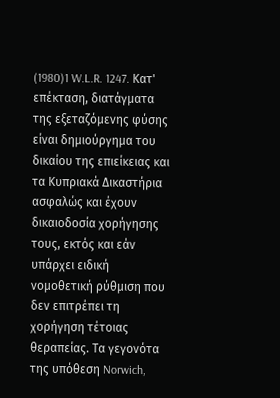(1980)1 W.L.R. 1247. Κατ' επέκταση, διατάγματα της εξεταζόμενης φύσης είναι δημιούργημα του δικαίου της επιείκειας και τα Κυπριακά Δικαστήρια ασφαλώς και έχουν δικαιοδοσία χορήγησης τους, εκτός και εάν υπάρχει ειδική νομοθετική ρύθμιση που δεν επιτρέπει τη χορήγηση τέτοιας θεραπείας. Τα γεγονότα της υπόθεση Norwich,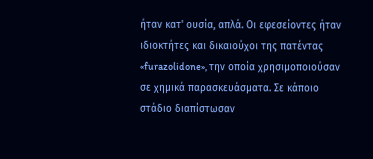ήταν κατ' ουσία, απλά. Οι εφεσείοντες ήταν ιδιοκτήτες και δικαιούχοι της πατέντας «furazolidone», την οποία χρησιμοποιούσαν σε χημικά παρασκευάσματα. Σε κάποιο στάδιο διαπίστωσαν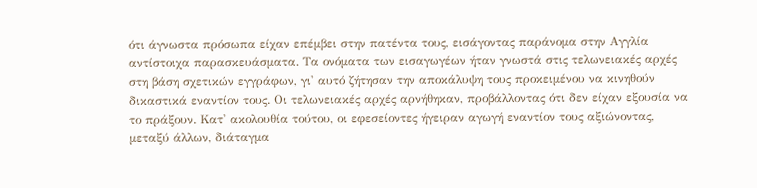ότι άγνωστα πρόσωπα είχαν επέμβει στην πατέντα τους, εισάγοντας παράνομα στην Αγγλία αντίστοιχα παρασκευάσματα. Τα ονόματα των εισαγωγέων ήταν γνωστά στις τελωνειακές αρχές στη βάση σχετικών εγγράφων, γι' αυτό ζήτησαν την αποκάλυψη τους προκειμένου να κινηθούν δικαστικά εναντίον τους. Οι τελωνειακές αρχές αρνήθηκαν, προβάλλοντας ότι δεν είχαν εξουσία να το πράξουν. Κατ' ακολουθία τούτου, οι εφεσείοντες ήγειραν αγωγή εναντίον τους αξιώνοντας, μεταξύ άλλων, διάταγμα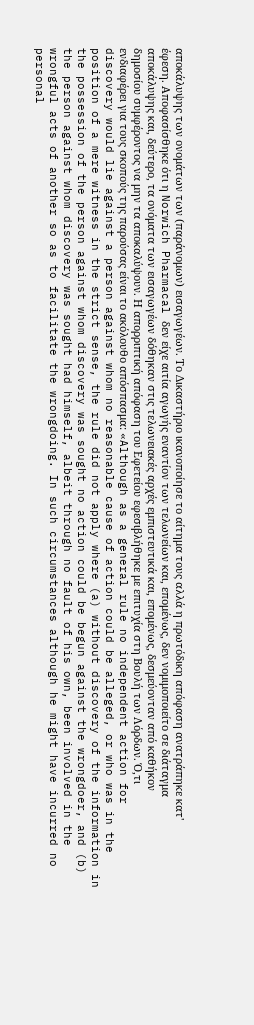αποκάλυψης των ονομάτων των (παράνομων) εισαγωγέων. Το Δικαστήριο ικανοποίησε το αίτημα τους αλλά η πρωτόδικη απόφαση ανατράπηκε κατ' έφεση. Αποφασίσθηκε ότι η Norwich Pharmacal δεν είχε αιτία αγωγής εναντίον των τελωνείων και, επομένως, δεν νομιμοποιείτο σε διάταγμα αποκάλυψης και, δεύτερο, τα ονόματα των εισαγωγέων δόθηκαν στις τελωνειακές αρχές εμπιστευτικά και, επομένως, δεσμεύονταν από καθήκον δημοσίου συμφέροντος να μην τα αποκαλύψουν. Η απορριπτική απόφαση του Εφετείου εφεσιβλήθηκε με επιτυχία στη Βουλή των Λόρδων. Ό,τι ενδιαφέρει για τους σκοπούς της παρούσας είναι το ακόλουθο απόσπασμα: «Although as a general rule no independent action for discovery would lie against a person against whom no reasonable cause of action could be alleged, or who was in the position of a mere witness in the strict sense, the rule did not apply where (a) without discovery of the information in the possession of the person against whom discovery was sought no action could be begun against the wrongdoer, and (b) the person against whom discovery was sought had himself, albeit through no fault of his own, been involved in the wrongful acts of another so as to facilitate the wrongdoing. In such circumstances although he might have incurred no personal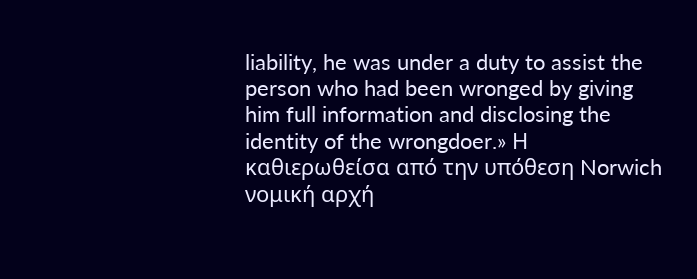liability, he was under a duty to assist the person who had been wronged by giving him full information and disclosing the identity of the wrongdoer.» Η καθιερωθείσα από την υπόθεση Norwich νομική αρχή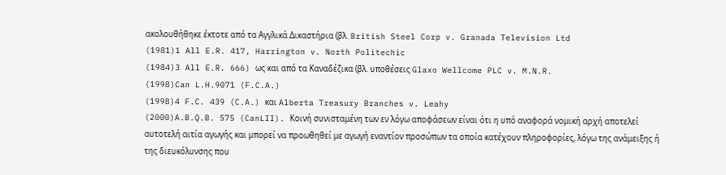ακολουθήθηκε έκτοτε από τα Αγγλικά Δικαστήρια (βλ. British Steel Corp v. Granada Television Ltd
(1981)1 All E.R. 417, Harrington v. North Politechic
(1984)3 All E.R. 666) ως και από τα Καναδέζικα (βλ. υποθέσεις Glaxo Wellcome PLC v. M.N.R.
(1998)Can L.H.9071 (F.C.A.)
(1998)4 F.C. 439 (C.A.) και Alberta Treasury Branches v. Leahy
(2000)A.B.Q.B. 575 (CanLII). Κοινή συνισταμένη των εν λόγω αποφάσεων είναι ότι η υπό αναφορά νομική αρχή αποτελεί αυτοτελή αιτία αγωγής και μπορεί να προωθηθεί με αγωγή εναντίον προσώπων τα οποία κατέχουν πληροφορίες, λόγω της ανάμειξης ή της διευκόλυνσης που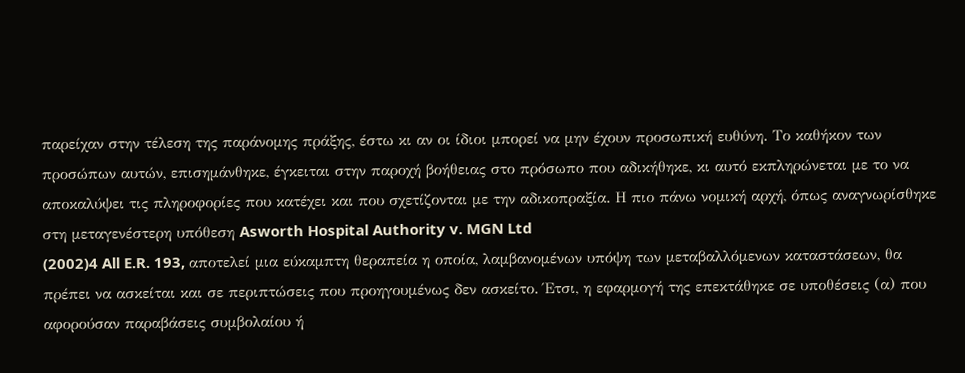παρείχαν στην τέλεση της παράνομης πράξης, έστω κι αν οι ίδιοι μπορεί να μην έχουν προσωπική ευθύνη. Το καθήκον των προσώπων αυτών, επισημάνθηκε, έγκειται στην παροχή βοήθειας στο πρόσωπο που αδικήθηκε, κι αυτό εκπληρώνεται με το να αποκαλύψει τις πληροφορίες που κατέχει και που σχετίζονται με την αδικοπραξία. Η πιο πάνω νομική αρχή, όπως αναγνωρίσθηκε στη μεταγενέστερη υπόθεση Asworth Hospital Authority v. MGN Ltd
(2002)4 All E.R. 193, αποτελεί μια εύκαμπτη θεραπεία η οποία, λαμβανομένων υπόψη των μεταβαλλόμενων καταστάσεων, θα πρέπει να ασκείται και σε περιπτώσεις που προηγουμένως δεν ασκείτο. Έτσι, η εφαρμογή της επεκτάθηκε σε υποθέσεις (α) που αφορούσαν παραβάσεις συμβολαίου ή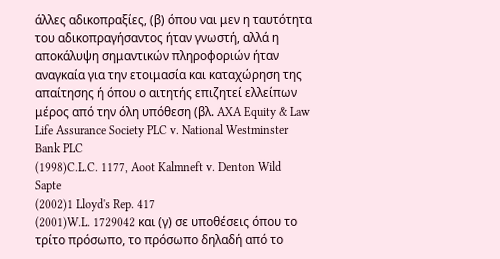άλλες αδικοπραξίες, (β) όπου ναι μεν η ταυτότητα του αδικοπραγήσαντος ήταν γνωστή, αλλά η αποκάλυψη σημαντικών πληροφοριών ήταν αναγκαία για την ετοιμασία και καταχώρηση της απαίτησης ή όπου ο αιτητής επιζητεί ελλείπων μέρος από την όλη υπόθεση (βλ. AXA Equity & Law Life Assurance Society PLC v. National Westminster Bank PLC
(1998)C.L.C. 1177, Aoot Kalmneft v. Denton Wild Sapte
(2002)1 Lloyd's Rep. 417
(2001)W.L. 1729042 και (γ) σε υποθέσεις όπου το τρίτο πρόσωπο, το πρόσωπο δηλαδή από το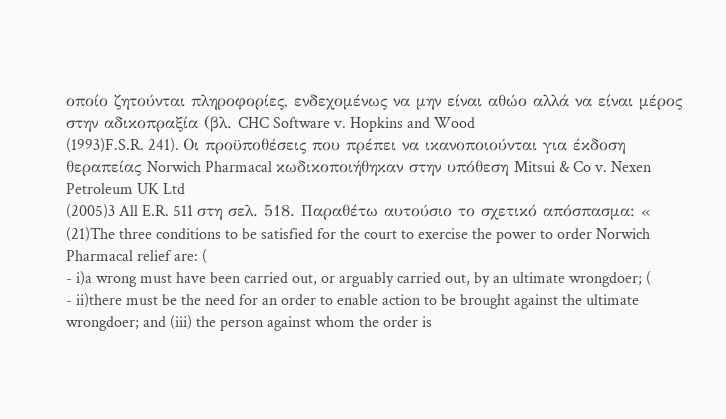οποίο ζητούνται πληροφορίες, ενδεχομένως να μην είναι αθώο αλλά να είναι μέρος στην αδικοπραξία (βλ. CHC Software v. Hopkins and Wood
(1993)F.S.R. 241). Οι προϋποθέσεις που πρέπει να ικανοποιούνται για έκδοση θεραπείας Norwich Pharmacal κωδικοποιήθηκαν στην υπόθεση Mitsui & Co v. Nexen Petroleum UK Ltd
(2005)3 All E.R. 511 στη σελ. 518. Παραθέτω αυτούσιο το σχετικό απόσπασμα: «
(21)The three conditions to be satisfied for the court to exercise the power to order Norwich Pharmacal relief are: (
- i)a wrong must have been carried out, or arguably carried out, by an ultimate wrongdoer; (
- ii)there must be the need for an order to enable action to be brought against the ultimate wrongdoer; and (iii) the person against whom the order is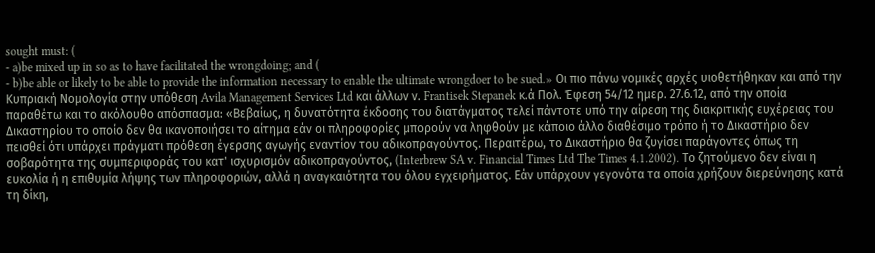sought must: (
- a)be mixed up in so as to have facilitated the wrongdoing; and (
- b)be able or likely to be able to provide the information necessary to enable the ultimate wrongdoer to be sued.» Οι πιο πάνω νομικές αρχές υιοθετήθηκαν και από την Κυπριακή Νομολογία στην υπόθεση Avila Management Services Ltd και άλλων ν. Frantisek Stepanek κ.ά Πολ. Έφεση 54/12 ημερ. 27.6.12, από την οποία παραθέτω και το ακόλουθο απόσπασμα: «Βεβαίως, η δυνατότητα έκδοσης του διατάγματος τελεί πάντοτε υπό την αίρεση της διακριτικής ευχέρειας του Δικαστηρίου το οποίο δεν θα ικανοποιήσει το αίτημα εάν οι πληροφορίες μπορούν να ληφθούν με κάποιο άλλο διαθέσιμο τρόπο ή το Δικαστήριο δεν πεισθεί ότι υπάρχει πράγματι πρόθεση έγερσης αγωγής εναντίον του αδικοπραγούντος. Περαιτέρω, το Δικαστήριο θα ζυγίσει παράγοντες όπως τη σοβαρότητα της συμπεριφοράς του κατ' ισχυρισμόν αδικοπραγούντος, (Interbrew SA v. Financial Times Ltd The Times 4.1.2002). Το ζητούμενο δεν είναι η ευκολία ή η επιθυμία λήψης των πληροφοριών, αλλά η αναγκαιότητα του όλου εγχειρήματος. Εάν υπάρχουν γεγονότα τα οποία χρήζουν διερεύνησης κατά τη δίκη,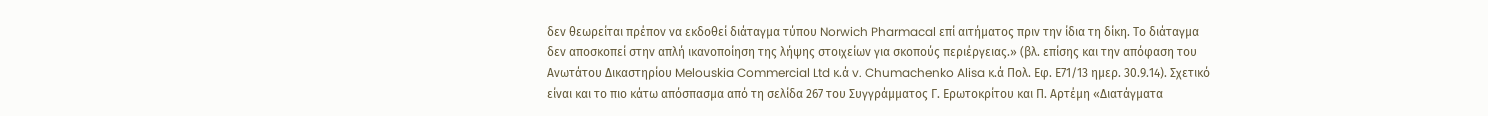δεν θεωρείται πρέπον να εκδοθεί διάταγμα τύπου Norwich Pharmacal επί αιτήματος πριν την ίδια τη δίκη. Το διάταγμα δεν αποσκοπεί στην απλή ικανοποίηση της λήψης στοιχείων για σκοπούς περιέργειας.» (βλ. επίσης και την απόφαση του Ανωτάτου Δικαστηρίου Melouskia Commercial Ltd κ.ά v. Chumachenko Alisa κ.ά Πολ. Εφ. Ε71/13 ημερ. 30.9.14). Σχετικό είναι και το πιο κάτω απόσπασμα από τη σελίδα 267 του Συγγράμματος Γ. Ερωτοκρίτου και Π. Αρτέμη «Διατάγματα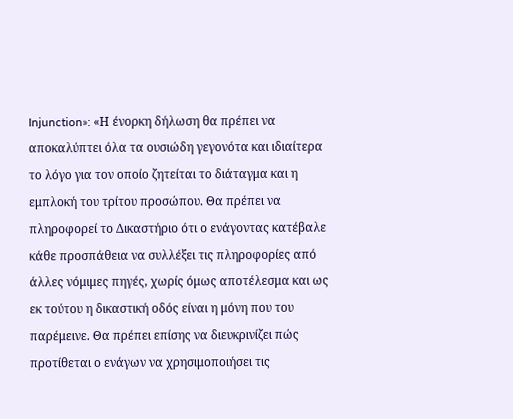Injunction»: «Η ένορκη δήλωση θα πρέπει να αποκαλύπτει όλα τα ουσιώδη γεγονότα και ιδιαίτερα το λόγο για τον οποίο ζητείται το διάταγμα και η εμπλοκή του τρίτου προσώπου. Θα πρέπει να πληροφορεί το Δικαστήριο ότι ο ενάγοντας κατέβαλε κάθε προσπάθεια να συλλέξει τις πληροφορίες από άλλες νόμιμες πηγές, χωρίς όμως αποτέλεσμα και ως εκ τούτου η δικαστική οδός είναι η μόνη που του παρέμεινε. Θα πρέπει επίσης να διευκρινίζει πώς προτίθεται ο ενάγων να χρησιμοποιήσει τις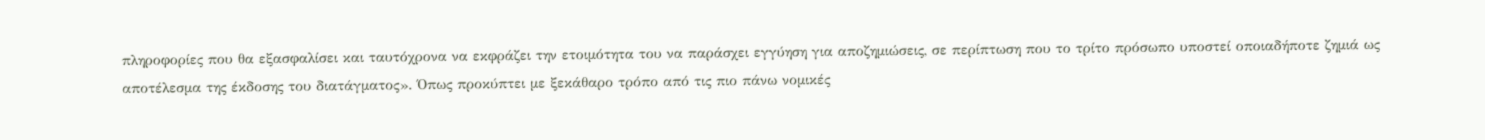πληροφορίες που θα εξασφαλίσει και ταυτόχρονα να εκφράζει την ετοιμότητα του να παράσχει εγγύηση για αποζημιώσεις, σε περίπτωση που το τρίτο πρόσωπο υποστεί οποιαδήποτε ζημιά ως αποτέλεσμα της έκδοσης του διατάγματος». Όπως προκύπτει με ξεκάθαρο τρόπο από τις πιο πάνω νομικές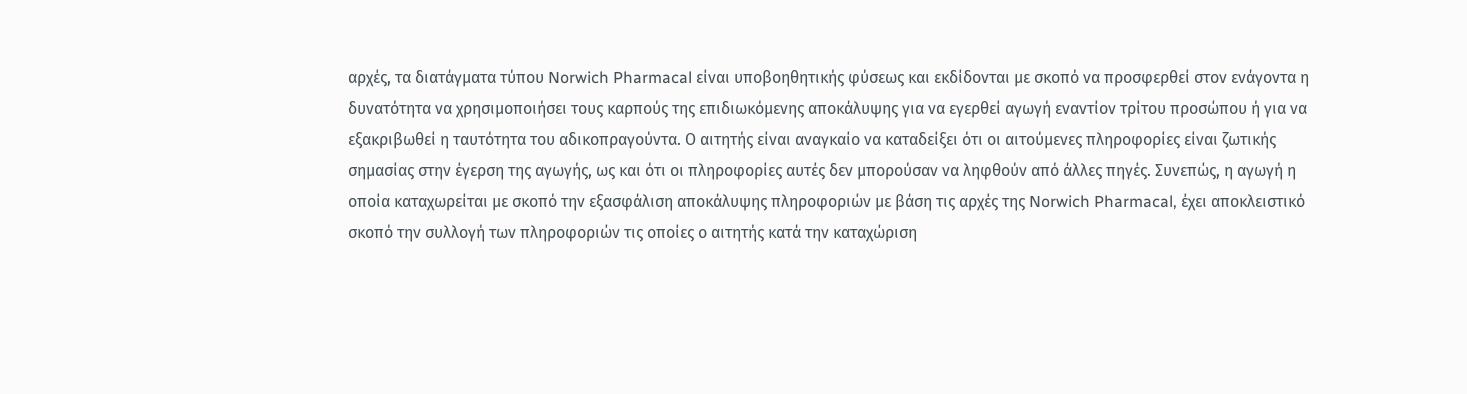αρχές, τα διατάγματα τύπου Norwich Pharmacal είναι υποβοηθητικής φύσεως και εκδίδονται με σκοπό να προσφερθεί στον ενάγοντα η δυνατότητα να χρησιμοποιήσει τους καρπούς της επιδιωκόμενης αποκάλυψης για να εγερθεί αγωγή εναντίον τρίτου προσώπου ή για να εξακριβωθεί η ταυτότητα του αδικοπραγούντα. Ο αιτητής είναι αναγκαίο να καταδείξει ότι οι αιτούμενες πληροφορίες είναι ζωτικής σημασίας στην έγερση της αγωγής, ως και ότι οι πληροφορίες αυτές δεν μπορούσαν να ληφθούν από άλλες πηγές. Συνεπώς, η αγωγή η οποία καταχωρείται με σκοπό την εξασφάλιση αποκάλυψης πληροφοριών με βάση τις αρχές της Norwich Pharmacal, έχει αποκλειστικό σκοπό την συλλογή των πληροφοριών τις οποίες ο αιτητής κατά την καταχώριση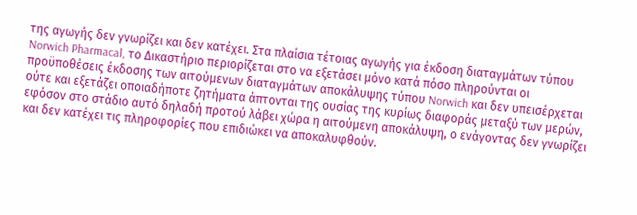της αγωγής δεν γνωρίζει και δεν κατέχει. Στα πλαίσια τέτοιας αγωγής για έκδοση διαταγμάτων τύπου Norwich Pharmacal, το Δικαστήριο περιορίζεται στο να εξετάσει μόνο κατά πόσο πληρούνται οι προϋποθέσεις έκδοσης των αιτούμενων διαταγμάτων αποκάλυψης τύπου Norwich και δεν υπεισέρχεται ούτε και εξετάζει οποιαδήποτε ζητήματα άπτονται της ουσίας της κυρίως διαφοράς μεταξύ των μερών, εφόσον στο στάδιο αυτό δηλαδή προτού λάβει χώρα η αιτούμενη αποκάλυψη, ο ενάγοντας δεν γνωρίζει και δεν κατέχει τις πληροφορίες που επιδιώκει να αποκαλυφθούν.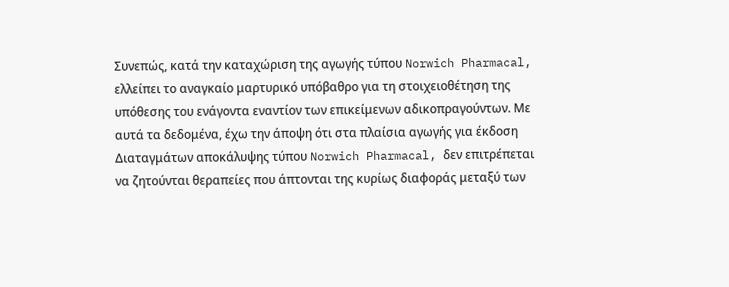Συνεπώς, κατά την καταχώριση της αγωγής τύπου Norwich Pharmacal, ελλείπει το αναγκαίο μαρτυρικό υπόβαθρο για τη στοιχειοθέτηση της υπόθεσης του ενάγοντα εναντίον των επικείμενων αδικοπραγούντων. Με αυτά τα δεδομένα, έχω την άποψη ότι στα πλαίσια αγωγής για έκδοση Διαταγμάτων αποκάλυψης τύπου Norwich Pharmacal, δεν επιτρέπεται να ζητούνται θεραπείες που άπτονται της κυρίως διαφοράς μεταξύ των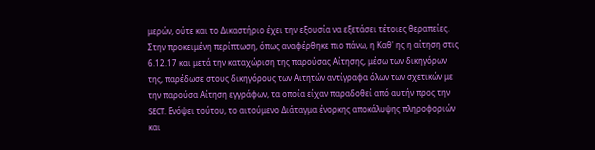μερών, ούτε και το Δικαστήριο έχει την εξουσία να εξετάσει τέτοιες θεραπείες. Στην προκειμένη περίπτωση, όπως αναφέρθηκε πιο πάνω, η Καθ' ης η αίτηση στις 6.12.17 και μετά την καταχώριση της παρούσας Αίτησης, μέσω των δικηγόρων της, παρέδωσε στους δικηγόρους των Αιτητών αντίγραφα όλων των σχετικών με την παρούσα Αίτηση εγγράφων, τα οποία είχαν παραδοθεί από αυτήν προς την SECT. Ενόψει τούτου, το αιτούμενο Διάταγμα ένορκης αποκάλυψης πληροφοριών και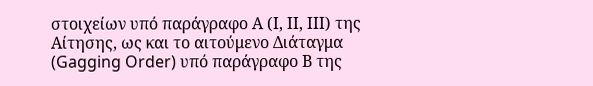στοιχείων υπό παράγραφο Α (Ι, ΙΙ, ΙΙΙ) της Aίτησης, ως και το αιτούμενο Διάταγμα (Gagging Order) υπό παράγραφο Β της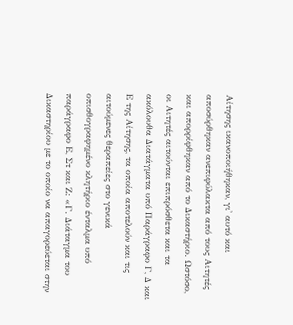Aίτησης ικανοποιήθηκαν, γι' αυτό και αποσύρθηκαν ανεπιφύλακτα από τους Αιτητές και απορρίφθηκαν από το Δικαστήριο. Ωστόσο, οι Αιτητές αιτούνται επιπρόσθετα και τα ακόλουθα Διατάγματα υπό Παράγραφο Γ, Δ και Ε της Αίτησης, τα οποία αποτελούν και τις αιτούμενες θεραπείες στο γενικά οπισθογραφημένο κλητήριο ένταλμα υπό παράγραφο Ε, Στ και Ζ: «Γ. Διάταγμα του Δικαστηρίου με το οποίο να απαγορεύεται στην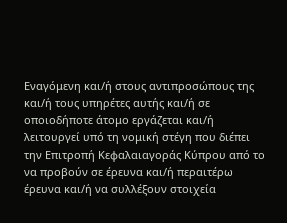Εναγόμενη και/ή στους αντιπροσώπους της και/ή τους υπηρέτες αυτής και/ή σε οποιοδήποτε άτομο εργάζεται και/ή λειτουργεί υπό τη νομική στέγη που διέπει την Επιτροπή Κεφαλαιαγοράς Κύπρου από το να προβούν σε έρευνα και/ή περαιτέρω έρευνα και/ή να συλλέξουν στοιχεία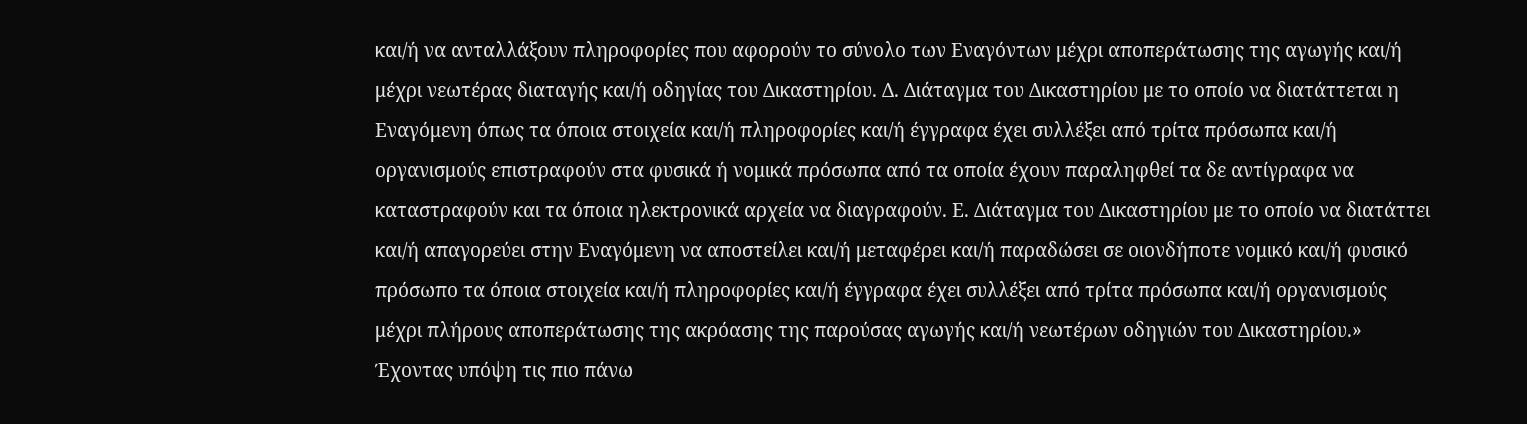και/ή να ανταλλάξουν πληροφορίες που αφορούν το σύνολο των Εναγόντων μέχρι αποπεράτωσης της αγωγής και/ή μέχρι νεωτέρας διαταγής και/ή οδηγίας του Δικαστηρίου. Δ. Διάταγμα του Δικαστηρίου με το οποίο να διατάττεται η Εναγόμενη όπως τα όποια στοιχεία και/ή πληροφορίες και/ή έγγραφα έχει συλλέξει από τρίτα πρόσωπα και/ή οργανισμούς επιστραφούν στα φυσικά ή νομικά πρόσωπα από τα οποία έχουν παραληφθεί τα δε αντίγραφα να καταστραφούν και τα όποια ηλεκτρονικά αρχεία να διαγραφούν. Ε. Διάταγμα του Δικαστηρίου με το οποίο να διατάττει και/ή απαγορεύει στην Εναγόμενη να αποστείλει και/ή μεταφέρει και/ή παραδώσει σε οιονδήποτε νομικό και/ή φυσικό πρόσωπο τα όποια στοιχεία και/ή πληροφορίες και/ή έγγραφα έχει συλλέξει από τρίτα πρόσωπα και/ή οργανισμούς μέχρι πλήρους αποπεράτωσης της ακρόασης της παρούσας αγωγής και/ή νεωτέρων οδηγιών του Δικαστηρίου.» Έχοντας υπόψη τις πιο πάνω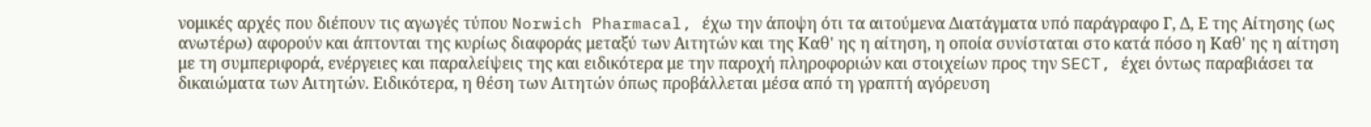νομικές αρχές που διέπουν τις αγωγές τύπου Norwich Pharmacal, έχω την άποψη ότι τα αιτούμενα Διατάγματα υπό παράγραφο Γ, Δ, Ε της Αίτησης (ως ανωτέρω) αφορούν και άπτονται της κυρίως διαφοράς μεταξύ των Αιτητών και της Καθ' ης η αίτηση, η οποία συνίσταται στο κατά πόσο η Καθ' ης η αίτηση με τη συμπεριφορά, ενέργειες και παραλείψεις της και ειδικότερα με την παροχή πληροφοριών και στοιχείων προς την SECT, έχει όντως παραβιάσει τα δικαιώματα των Αιτητών. Ειδικότερα, η θέση των Αιτητών όπως προβάλλεται μέσα από τη γραπτή αγόρευση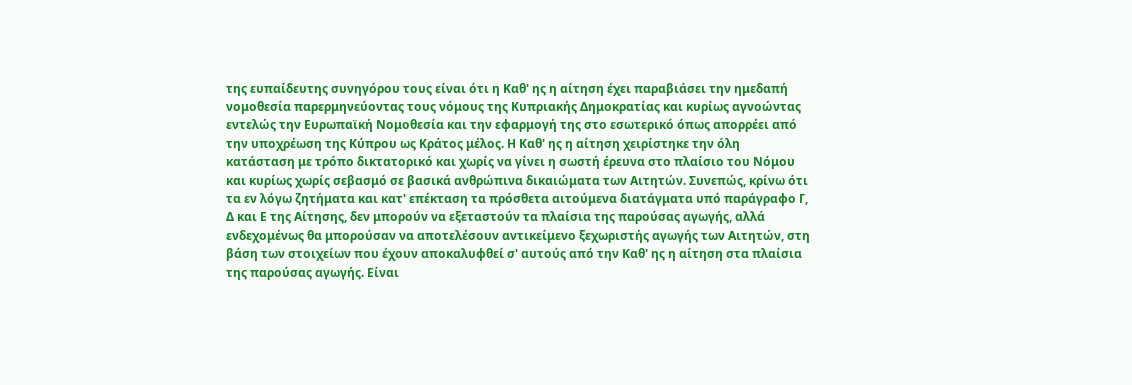της ευπαίδευτης συνηγόρου τους είναι ότι η Καθ' ης η αίτηση έχει παραβιάσει την ημεδαπή νομοθεσία παρερμηνεύοντας τους νόμους της Κυπριακής Δημοκρατίας και κυρίως αγνοώντας εντελώς την Ευρωπαϊκή Νομοθεσία και την εφαρμογή της στο εσωτερικό όπως απορρέει από την υποχρέωση της Κύπρου ως Κράτος μέλος. Η Καθ' ης η αίτηση χειρίστηκε την όλη κατάσταση με τρόπο δικτατορικό και χωρίς να γίνει η σωστή έρευνα στο πλαίσιο του Νόμου και κυρίως χωρίς σεβασμό σε βασικά ανθρώπινα δικαιώματα των Αιτητών. Συνεπώς, κρίνω ότι τα εν λόγω ζητήματα και κατ' επέκταση τα πρόσθετα αιτούμενα διατάγματα υπό παράγραφο Γ, Δ και Ε της Αίτησης, δεν μπορούν να εξεταστούν τα πλαίσια της παρούσας αγωγής, αλλά ενδεχομένως θα μπορούσαν να αποτελέσουν αντικείμενο ξεχωριστής αγωγής των Αιτητών, στη βάση των στοιχείων που έχουν αποκαλυφθεί σ' αυτούς από την Καθ' ης η αίτηση στα πλαίσια της παρούσας αγωγής. Είναι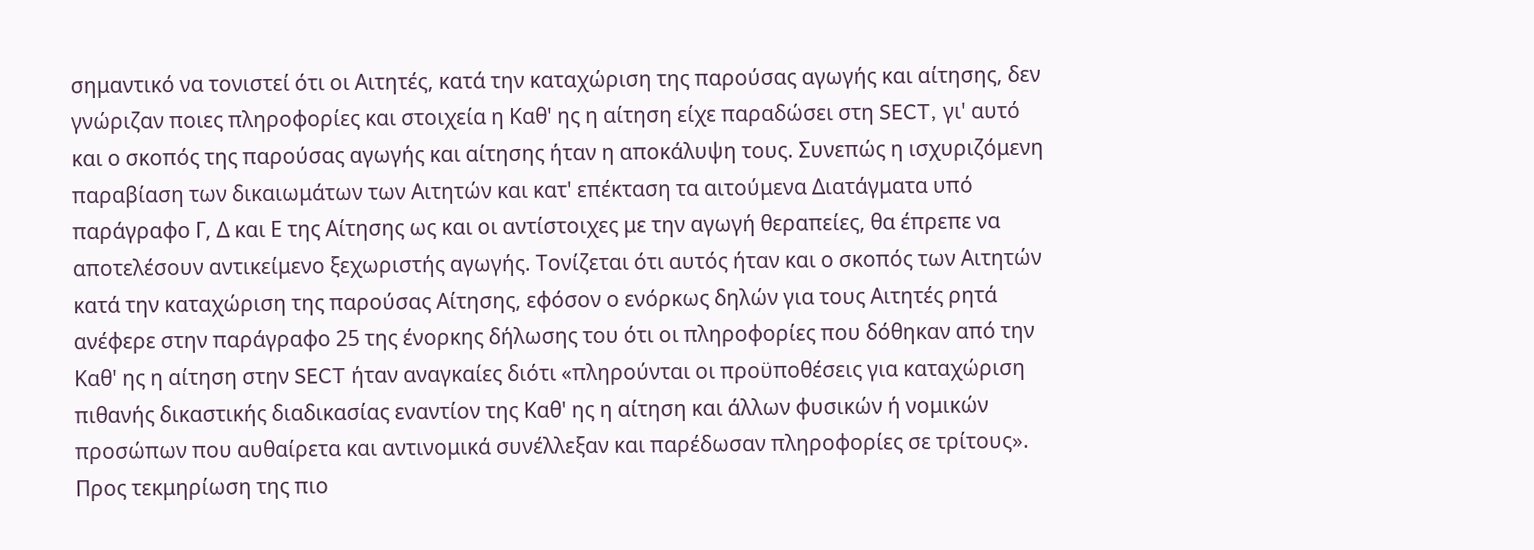σημαντικό να τονιστεί ότι οι Αιτητές, κατά την καταχώριση της παρούσας αγωγής και αίτησης, δεν γνώριζαν ποιες πληροφορίες και στοιχεία η Καθ' ης η αίτηση είχε παραδώσει στη SECT, γι' αυτό και ο σκοπός της παρούσας αγωγής και αίτησης ήταν η αποκάλυψη τους. Συνεπώς η ισχυριζόμενη παραβίαση των δικαιωμάτων των Αιτητών και κατ' επέκταση τα αιτούμενα Διατάγματα υπό παράγραφο Γ, Δ και Ε της Αίτησης ως και οι αντίστοιχες με την αγωγή θεραπείες, θα έπρεπε να αποτελέσουν αντικείμενο ξεχωριστής αγωγής. Τονίζεται ότι αυτός ήταν και ο σκοπός των Αιτητών κατά την καταχώριση της παρούσας Αίτησης, εφόσον ο ενόρκως δηλών για τους Αιτητές ρητά ανέφερε στην παράγραφο 25 της ένορκης δήλωσης του ότι οι πληροφορίες που δόθηκαν από την Καθ' ης η αίτηση στην SECT ήταν αναγκαίες διότι «πληρούνται οι προϋποθέσεις για καταχώριση πιθανής δικαστικής διαδικασίας εναντίον της Καθ' ης η αίτηση και άλλων φυσικών ή νομικών προσώπων που αυθαίρετα και αντινομικά συνέλλεξαν και παρέδωσαν πληροφορίες σε τρίτους». Προς τεκμηρίωση της πιο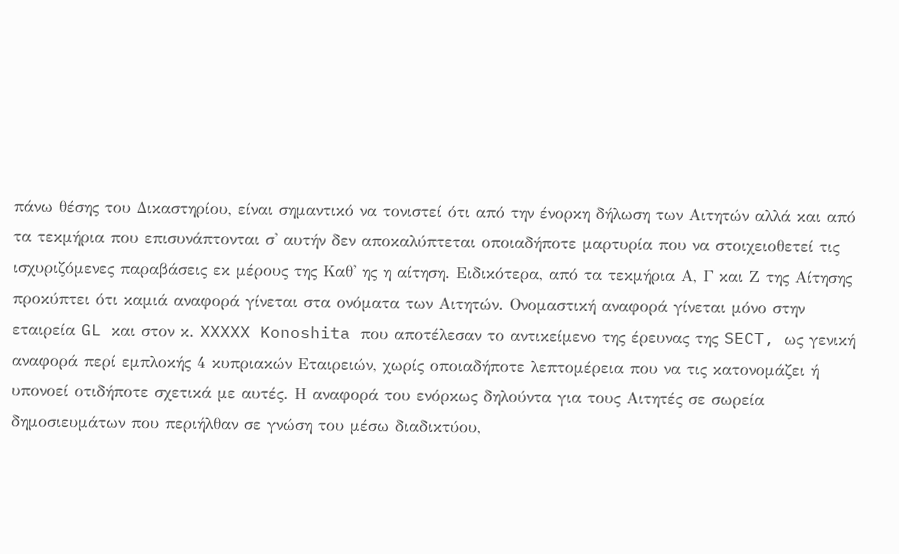πάνω θέσης του Δικαστηρίου, είναι σημαντικό να τονιστεί ότι από την ένορκη δήλωση των Αιτητών αλλά και από τα τεκμήρια που επισυνάπτονται σ' αυτήν δεν αποκαλύπτεται οποιαδήποτε μαρτυρία που να στοιχειοθετεί τις ισχυριζόμενες παραβάσεις εκ μέρους της Καθ' ης η αίτηση. Ειδικότερα, από τα τεκμήρια Α, Γ και Ζ της Αίτησης προκύπτει ότι καμιά αναφορά γίνεται στα ονόματα των Αιτητών. Ονομαστική αναφορά γίνεται μόνο στην εταιρεία GL και στον κ. XXXXX Konoshita που αποτέλεσαν το αντικείμενο της έρευνας της SECT, ως γενική αναφορά περί εμπλοκής 4 κυπριακών Εταιρειών, χωρίς οποιαδήποτε λεπτομέρεια που να τις κατονομάζει ή υπονοεί οτιδήποτε σχετικά με αυτές. Η αναφορά του ενόρκως δηλούντα για τους Αιτητές σε σωρεία δημοσιευμάτων που περιήλθαν σε γνώση του μέσω διαδικτύου,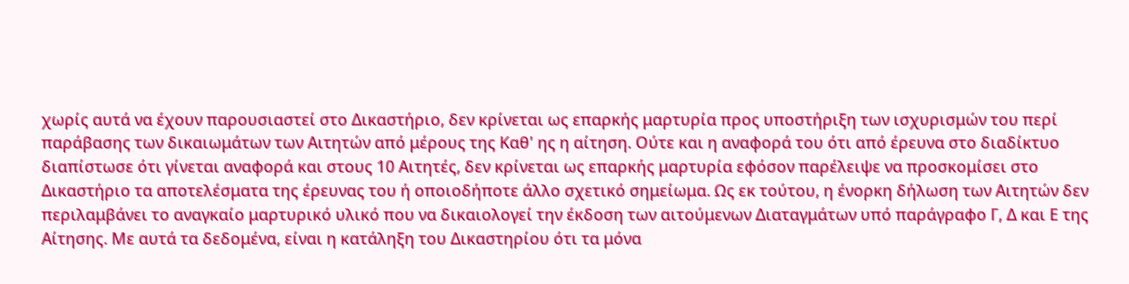χωρίς αυτά να έχουν παρουσιαστεί στο Δικαστήριο, δεν κρίνεται ως επαρκής μαρτυρία προς υποστήριξη των ισχυρισμών του περί παράβασης των δικαιωμάτων των Αιτητών από μέρους της Καθ' ης η αίτηση. Ούτε και η αναφορά του ότι από έρευνα στο διαδίκτυο διαπίστωσε ότι γίνεται αναφορά και στους 10 Αιτητές, δεν κρίνεται ως επαρκής μαρτυρία εφόσον παρέλειψε να προσκομίσει στο Δικαστήριο τα αποτελέσματα της έρευνας του ή οποιοδήποτε άλλο σχετικό σημείωμα. Ως εκ τούτου, η ένορκη δήλωση των Αιτητών δεν περιλαμβάνει το αναγκαίο μαρτυρικό υλικό που να δικαιολογεί την έκδοση των αιτούμενων Διαταγμάτων υπό παράγραφο Γ, Δ και Ε της Αίτησης. Με αυτά τα δεδομένα, είναι η κατάληξη του Δικαστηρίου ότι τα μόνα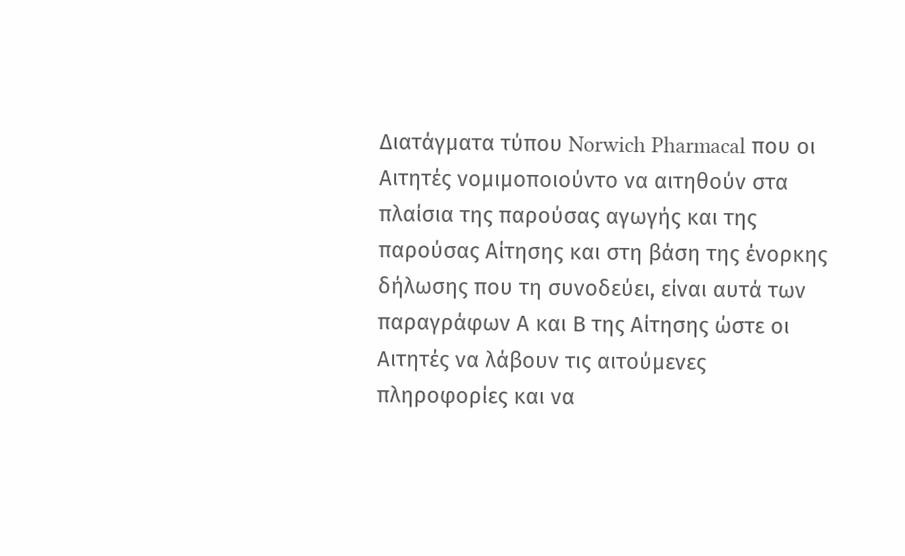Διατάγματα τύπου Norwich Pharmacal που οι Αιτητές νομιμοποιούντο να αιτηθούν στα πλαίσια της παρούσας αγωγής και της παρούσας Αίτησης και στη βάση της ένορκης δήλωσης που τη συνοδεύει, είναι αυτά των παραγράφων Α και Β της Αίτησης ώστε οι Αιτητές να λάβουν τις αιτούμενες πληροφορίες και να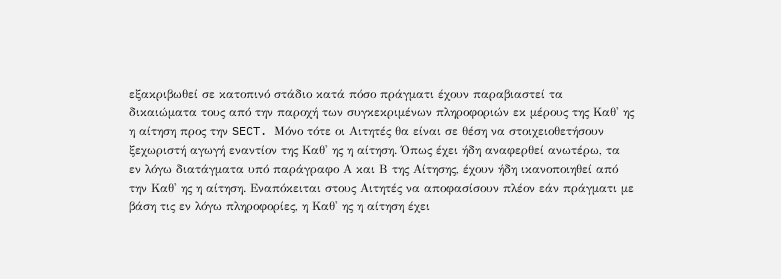εξακριβωθεί σε κατοπινό στάδιο κατά πόσο πράγματι έχουν παραβιαστεί τα δικαιώματα τους από την παροχή των συγκεκριμένων πληροφοριών εκ μέρους της Καθ' ης η αίτηση προς την SECT. Μόνο τότε οι Αιτητές θα είναι σε θέση να στοιχειοθετήσουν ξεχωριστή αγωγή εναντίον της Καθ' ης η αίτηση. Όπως έχει ήδη αναφερθεί ανωτέρω, τα εν λόγω διατάγματα υπό παράγραφο Α και Β της Αίτησης, έχουν ήδη ικανοποιηθεί από την Καθ' ης η αίτηση. Εναπόκειται στους Αιτητές να αποφασίσουν πλέον εάν πράγματι με βάση τις εν λόγω πληροφορίες, η Καθ' ης η αίτηση έχει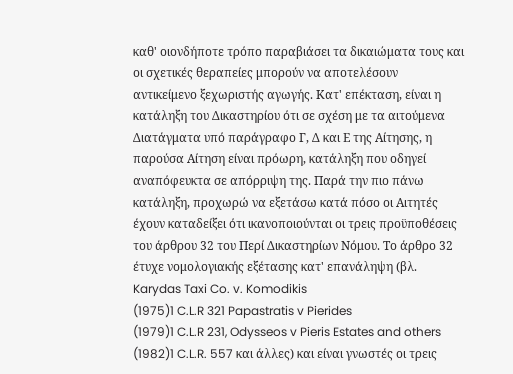καθ' οιονδήποτε τρόπο παραβιάσει τα δικαιώματα τους και οι σχετικές θεραπείες μπορούν να αποτελέσουν αντικείμενο ξεχωριστής αγωγής. Κατ' επέκταση, είναι η κατάληξη του Δικαστηρίου ότι σε σχέση με τα αιτούμενα Διατάγματα υπό παράγραφο Γ, Δ και Ε της Αίτησης, η παρούσα Αίτηση είναι πρόωρη, κατάληξη που οδηγεί αναπόφευκτα σε απόρριψη της. Παρά την πιο πάνω κατάληξη, προχωρώ να εξετάσω κατά πόσο οι Αιτητές έχουν καταδείξει ότι ικανοποιούνται οι τρεις προϋποθέσεις του άρθρου 32 του Περί Δικαστηρίων Νόμου. Το άρθρο 32 έτυχε νομολογιακής εξέτασης κατ' επανάληψη (βλ. Karydas Taxi Co. v. Komodikis
(1975)1 C.L.R 321 Papastratis v Pierides
(1979)1 C.L.R 231, Odysseos v Pieris Estates and others
(1982)1 C.L.R. 557 και άλλες) και είναι γνωστές οι τρεις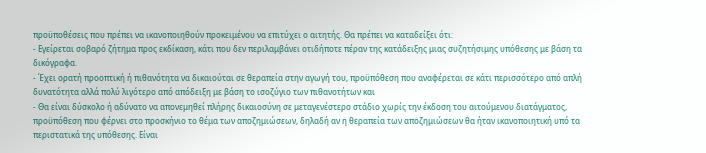προϋποθέσεις που πρέπει να ικανοποιηθούν προκειμένου να επιτύχει ο αιτητής. Θα πρέπει να καταδείξει ότι:
- Εγείρεται σοβαρό ζήτημα προς εκδίκαση, κάτι που δεν περιλαμβάνει οτιδήποτε πέραν της κατάδειξης μιας συζητήσιμης υπόθεσης με βάση τα δικόγραφα.
- Έχει ορατή προοπτική ή πιθανότητα να δικαιούται σε θεραπεία στην αγωγή του, προϋπόθεση που αναφέρεται σε κάτι περισσότερο από απλή δυνατότητα αλλά πολύ λιγότερο από απόδειξη με βάση το ισοζύγιο των πιθανοτήτων και
- Θα είναι δύσκολο ή αδύνατο να απονεμηθεί πλήρης δικαιοσύνη σε μεταγενέστερο στάδιο χωρίς την έκδοση του αιτούμενου διατάγματος, προϋπόθεση που φέρνει στο προσκήνιο το θέμα των αποζημιώσεων, δηλαδή αν η θεραπεία των αποζημιώσεων θα ήταν ικανοποιητική υπό τα περιστατικά της υπόθεσης. Είναι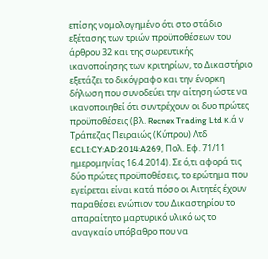επίσης νομολογημένο ότι στο στάδιο εξέτασης των τριών προϋποθέσεων του άρθρου 32 και της σωρευτικής ικανοποίησης των κριτηρίων, το Δικαστήριο εξετάζει το δικόγραφο και την ένορκη δήλωση που συνοδεύει την αίτηση ώστε να ικανοποιηθεί ότι συντρέχουν οι δυο πρώτες προϋποθέσεις (βλ. Recnex Trading Ltd κ.ά ν Τράπεζας Πειραιώς (Κύπρου) Λτδ ECLI:CY:AD:2014:A269, Πολ. Εφ. 71/11 ημερομηνίας 16.4.2014). Σε ό,τι αφορά τις δύο πρώτες προϋποθέσεις, το ερώτημα που εγείρεται είναι κατά πόσο οι Αιτητές έχουν παραθέσει ενώπιον του Δικαστηρίου το απαραίτητο μαρτυρικό υλικό ως το αναγκαίο υπόβαθρο που να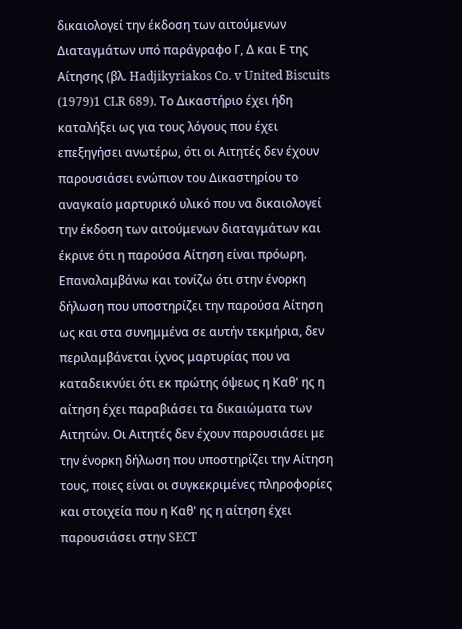δικαιολογεί την έκδοση των αιτούμενων Διαταγμάτων υπό παράγραφο Γ, Δ και Ε της Αίτησης (βλ. Hadjikyriakos Co. v United Biscuits
(1979)1 CLR 689). Το Δικαστήριο έχει ήδη καταλήξει ως για τους λόγους που έχει επεξηγήσει ανωτέρω, ότι οι Αιτητές δεν έχουν παρουσιάσει ενώπιον του Δικαστηρίου το αναγκαίο μαρτυρικό υλικό που να δικαιολογεί την έκδοση των αιτούμενων διαταγμάτων και έκρινε ότι η παρούσα Αίτηση είναι πρόωρη. Επαναλαμβάνω και τονίζω ότι στην ένορκη δήλωση που υποστηρίζει την παρούσα Αίτηση ως και στα συνημμένα σε αυτήν τεκμήρια, δεν περιλαμβάνεται ίχνος μαρτυρίας που να καταδεικνύει ότι εκ πρώτης όψεως η Καθ' ης η αίτηση έχει παραβιάσει τα δικαιώματα των Αιτητών. Οι Αιτητές δεν έχουν παρουσιάσει με την ένορκη δήλωση που υποστηρίζει την Αίτηση τους, ποιες είναι οι συγκεκριμένες πληροφορίες και στοιχεία που η Καθ' ης η αίτηση έχει παρουσιάσει στην SECT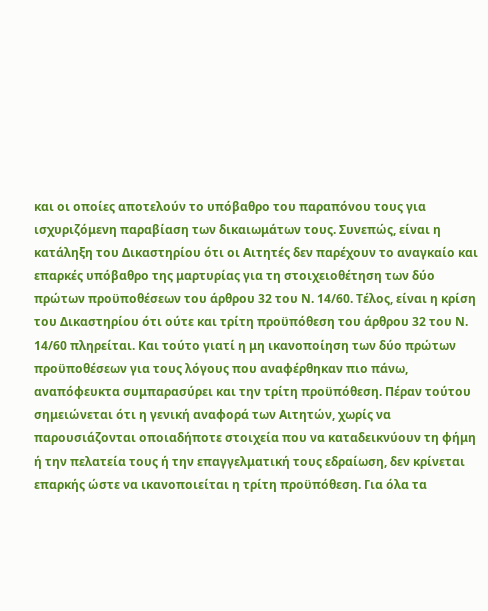και οι οποίες αποτελούν το υπόβαθρο του παραπόνου τους για ισχυριζόμενη παραβίαση των δικαιωμάτων τους. Συνεπώς, είναι η κατάληξη του Δικαστηρίου ότι οι Αιτητές δεν παρέχουν το αναγκαίο και επαρκές υπόβαθρο της μαρτυρίας για τη στοιχειοθέτηση των δύο πρώτων προϋποθέσεων του άρθρου 32 του Ν. 14/60. Τέλος, είναι η κρίση του Δικαστηρίου ότι ούτε και τρίτη προϋπόθεση του άρθρου 32 του Ν. 14/60 πληρείται. Και τούτο γιατί η μη ικανοποίηση των δύο πρώτων προϋποθέσεων για τους λόγους που αναφέρθηκαν πιο πάνω, αναπόφευκτα συμπαρασύρει και την τρίτη προϋπόθεση. Πέραν τούτου σημειώνεται ότι η γενική αναφορά των Αιτητών, χωρίς να παρουσιάζονται οποιαδήποτε στοιχεία που να καταδεικνύουν τη φήμη ή την πελατεία τους ή την επαγγελματική τους εδραίωση, δεν κρίνεται επαρκής ώστε να ικανοποιείται η τρίτη προϋπόθεση. Για όλα τα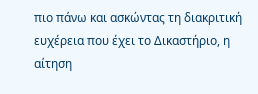πιο πάνω και ασκώντας τη διακριτική ευχέρεια που έχει το Δικαστήριο, η αίτηση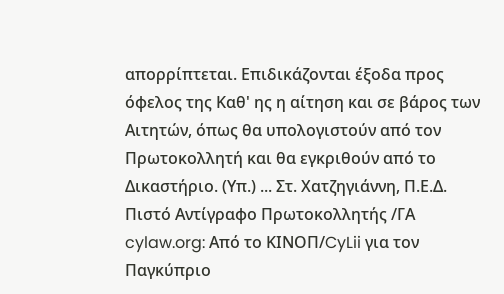απορρίπτεται. Επιδικάζονται έξοδα προς όφελος της Καθ' ης η αίτηση και σε βάρος των Αιτητών, όπως θα υπολογιστούν από τον Πρωτοκολλητή και θα εγκριθούν από το Δικαστήριο. (Υπ.) ... Στ. Χατζηγιάννη, Π.Ε.Δ. Πιστό Αντίγραφο Πρωτοκολλητής /ΓΑ cylaw.org: Από το ΚΙΝOΠ/CyLii για τον Παγκύπριο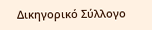Δικηγορικό Σύλλογο